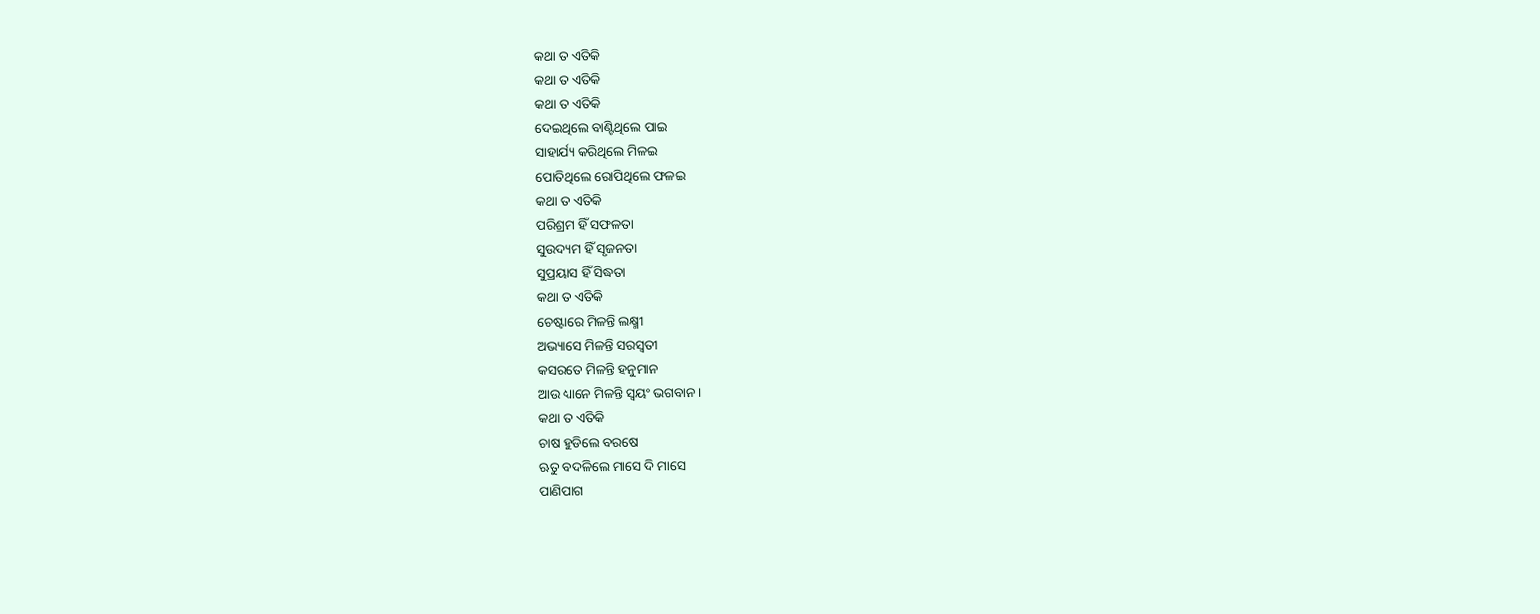କଥା ତ ଏତିକି
କଥା ତ ଏତିକି
କଥା ତ ଏତିକି
ଦେଇଥିଲେ ବାଣ୍ଟିଥିଲେ ପାଇ
ସାହାର୍ଯ୍ୟ କରିଥିଲେ ମିଳଇ
ପୋତିଥିଲେ ରୋପିଥିଲେ ଫଳଇ
କଥା ତ ଏତିକି
ପରିଶ୍ରମ ହିଁ ସଫଳତା
ସୁଉଦ୍ୟମ ହିଁ ସୃଜନତା
ସୁପ୍ରୟାସ ହିଁ ସିଦ୍ଧତା
କଥା ତ ଏତିକି
ଚେଷ୍ଟାରେ ମିଳନ୍ତି ଲକ୍ଷ୍ମୀ
ଅଭ୍ୟାସେ ମିଳନ୍ତି ସରସ୍ଵତୀ
କସରତେ ମିଳନ୍ତି ହନୁମାନ
ଆଉ ଧ୍ୟାନେ ମିଳନ୍ତି ସ୍ୱୟଂ ଭଗବାନ ।
କଥା ତ ଏତିକି
ଚାଷ ହୁଡିଲେ ବରଷେ
ଋତୁ ବଦଳିଲେ ମାସେ ଦି ମାସେ
ପାଣିପାଗ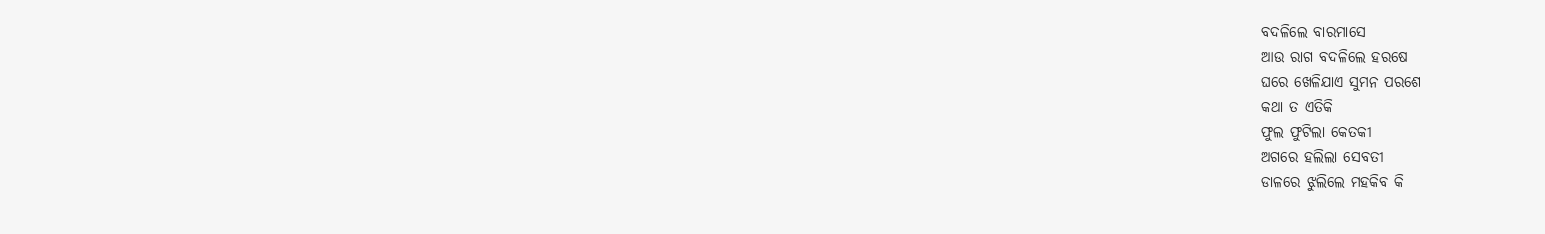ବଦଳିଲେ ବାରମାସେ
ଆଉ ରାଗ ବଦଳିଲେ ହରଷେ
ଘରେ ଖେଳିଯାଏ ସୁମନ ପରଶେ
କଥା ତ ଏତିକି
ଫୁଲ ଫୁଟିଲା କେତକୀ
ଅଗରେ ହଲିଲା ସେବତୀ
ଡାଳରେ ଝୁଲିଲେ ମହକିବ କି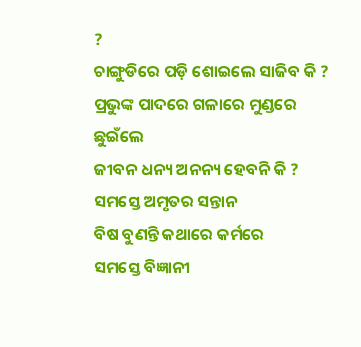?
ଚାଙ୍ଗୁଡିରେ ପଡ଼ି ଶୋଇଲେ ସାଜିବ କି ?
ପ୍ରଭୁଙ୍କ ପାଦରେ ଗଳାରେ ମୁଣ୍ଡରେ ଛୁଇଁଲେ
ଜୀବନ ଧନ୍ୟ ଅନନ୍ୟ ହେବନି କି ?
ସମସ୍ତେ ଅମୃତର ସନ୍ତାନ
ବିଷ ବୁଣନ୍ତି କଥାରେ କର୍ମରେ
ସମସ୍ତେ ବିଜ୍ଞାନୀ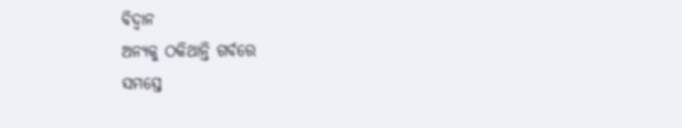ବିଦ୍ଵାନ
ଅନ୍ୟକୁ ଠକିଥାନ୍ତି ଗର୍ବରେ
ସମସ୍ତେ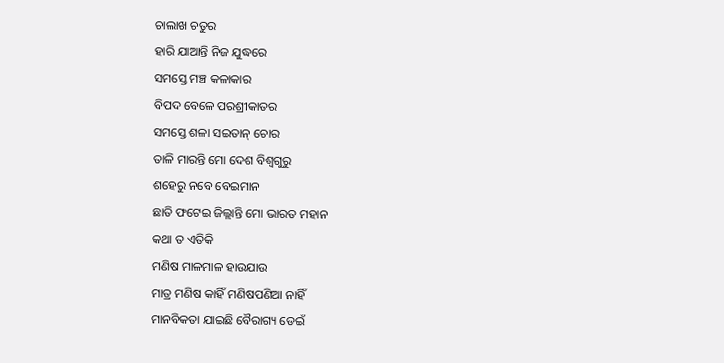ଚାଲାଖ ଚତୁର
ହାରି ଯାଆନ୍ତି ନିଜ ଯୁଦ୍ଧରେ
ସମସ୍ତେ ମଞ୍ଚ କଳାକାର
ବିପଦ ବେଳେ ପରଶ୍ରୀକାତର
ସମସ୍ତେ ଶଳା ସଇତାନ୍ ଚୋର
ତାଳି ମାରନ୍ତି ମୋ ଦେଶ ବିଶ୍ଵଗୁରୁ
ଶହେରୁ ନବେ ବେଇମାନ
ଛାତି ଫଟେଇ ଜିଲ୍ଲାନ୍ତି ମୋ ଭାରତ ମହାନ
କଥା ତ ଏତିକି
ମଣିଷ ମାଳମାଳ ହାଉଯାଉ
ମାତ୍ର ମଣିଷ କାହିଁ ମଣିଷପଣିଆ ନାହିଁ
ମାନବିକତା ଯାଇଛି ବୈରାଗ୍ୟ ଡେଇଁ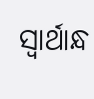ସ୍ଵାର୍ଥାନ୍ଧ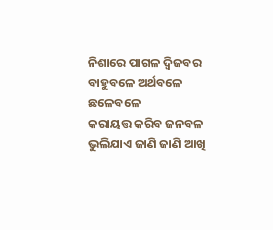ନିଶାରେ ପାଗଳ ଦ୍ଵିଜବର
ବାହୁବଳେ ଅର୍ଥବଳେ ଛଳେବଳେ
କରାୟତ୍ତ କରିବ ଜନବଳ
ଭୁଲିଯାଏ ଜାଣି ଜାଣି ଆଖି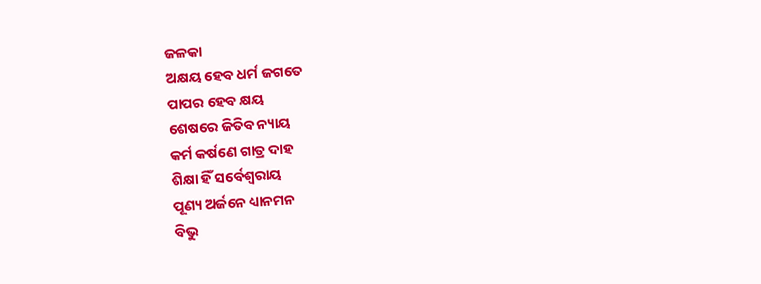ଜଳକା
ଅକ୍ଷୟ ହେବ ଧର୍ମ ଜଗତେ
ପାପର ହେବ କ୍ଷୟ
ଶେଷରେ ଜିତିବ ନ୍ୟାୟ
କର୍ମ କର୍ଷଣେ ଗାତ୍ର ଦାହ
ଶିକ୍ଷା ହିଁ ସର୍ବେଶ୍ଵରାୟ
ପୂଣ୍ୟ ଅର୍ଜନେ ଧ୍ୟାନମନ
ବିଭୁ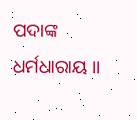ପଦାଙ୍କ ଧର୍ମଧାରାୟ ।।